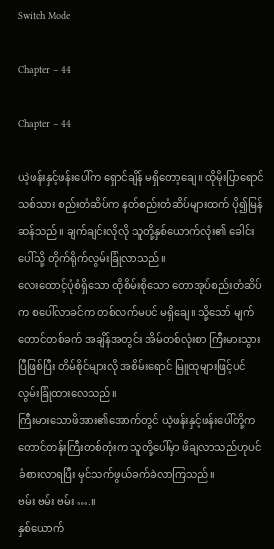Switch Mode

Chapter – 44

Chapter – 44

ယဲ့ဖန်းနှင့်ဖန်းပေါ်က ရှောင်ချိန် မရှိတော့ချေ။ ထိုမိုးပြာရောင် သစ်သား စည်းတံဆိပ်က နတ်စည်းတံဆိပ်များထက် ပို၍မြန်ဆန်သည်။ ချက်ချင်းလိုလို သူတို့နှစ်ယောက်လုံး၏ ခေါင်းပေါ်သို့ တိုက်ရိုက်လွမ်းခြုံလာသည်။
လေးထောင့်ပုံစံရှိသော ထိုစိမ်းစိုသော တောအုပ်စည်းတံဆိပ်က စပေါ်လာခင်က တစ်လက်မပင် မရှိချေ။ သို့သော် မျက်တောင်တစ်ခက် အချိန်အတွင်း အိမ်တစ်လုံးစာ ကြီးမားသွားပြီဖြစ်ပြီး တိမ်စိုင်များလို အစိမ်းရောင် မြူထုများဖြင့်ပင် လွမ်းခြုံထားလေသည်။
ကြီးမားသောဖိအား၏အောက်တွင် ယဲ့ဖန်းနှင့်ဖန်းပေါ်တို့က တောင်တန်းကြီးတစ်တုံးက သူတို့ပေါ်မှာ ဖိချလာသည်ဟုပင် ခံစားလာရပြီး မှင်သက်ဖွယ်ခက်ခဲလာကြသည်။
ဗမ်း ဗမ်း ဗမ်း ….။
နှစ်ယောက်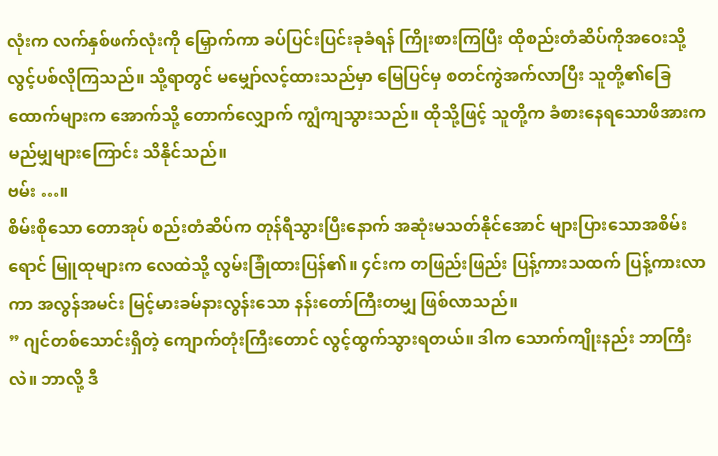လုံးက လက်နှစ်ဖက်လုံးကို မြှောက်ကာ ခပ်ပြင်းပြင်းခုခံရန် ကြိုးစားကြပြီး ထိုစည်းတံဆိပ်ကိုအဝေးသို့ လွင့်ပစ်လိုကြသည်။ သို့ရာတွင် မမျှော်လင့်ထားသည်မှာ မြေပြင်မှ စတင်ကွဲအက်လာပြီး သူတို့၏ခြေထောက်များက အောက်သို့ တောက်လျှောက် ကျွံကျသွားသည်။ ထိုသို့ဖြင့် သူတို့က ခံစားနေရသောဖိအားက မည်မျှများကြောင်း သိနိုင်သည်။
ဗမ်း …။
စိမ်းစိုသော တောအုပ် စည်းတံဆိပ်က တုန်ရီသွားပြီးနောက် အဆုံးမသတ်နိုင်အောင် များပြားသောအစိမ်းရောင် မြူထုများက လေထဲသို့ လွမ်းခြုံထားပြန်၏။ ၄င်းက တဖြည်းဖြည်း ပြန့်ကားသထက် ပြန့်ကားလာကာ အလွန်အမင်း မြင့်မားခမ်နားလွန်းသော နန်းတော်ကြီးတမျှ ဖြစ်လာသည်။
” ဂျင်တစ်သောင်းရှိတဲ့ ကျောက်တုံးကြီးတောင် လွင့်ထွက်သွားရတယ်။ ဒါက သောက်ကျိုးနည်း ဘာကြီးလဲ။ ဘာလို့ ဒီ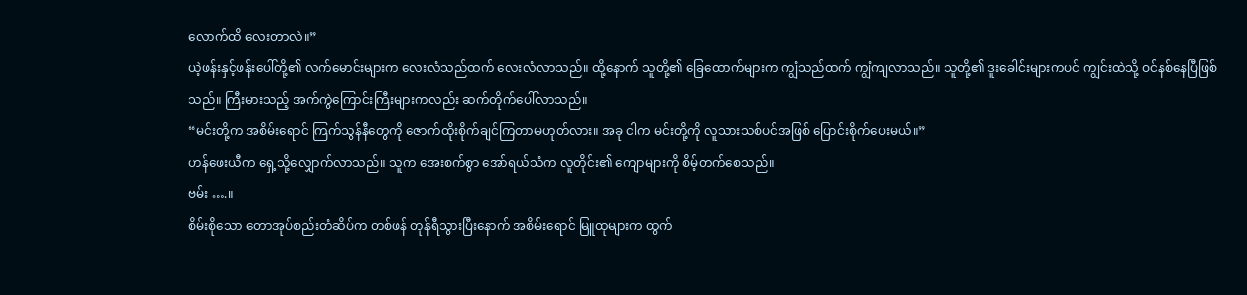လောက်ထိ လေးတာလဲ။”
ယဲ့ဖန်းနှင့်ဖန်းပေါ်တို့၏ လက်မောင်းများက လေးလံသည်ထက် လေးလံလာသည်။ ထို့နောက် သူတို့၏ ခြေထောက်များက ကျွံသည်ထက် ကျွံကျလာသည်။ သူတို့၏ ဒူးခေါင်းများကပင် ကျွင်းထဲသို့ ဝင်နစ်နေပြီဖြစ်သည်။ ကြီးမားသည့် အက်ကွဲကြောင်းကြီးများကလည်း ဆက်တိုက်ပေါ်လာသည်။
“မင်းတို့က အစိမ်းရောင် ကြက်သွန်နီတွေကို ဇောက်ထိုးစိုက်ချင်ကြတာမဟုတ်လား။ အခု ငါက မင်းတို့ကို လူသားသစ်ပင်အဖြစ် ပြောင်းစိုက်ပေးမယ်။”
ဟန်ဖေးယီက ရှေ့သို့လျှောက်လာသည်။ သူက အေးစက်စွာ အော်ရယ်သံက လူတိုင်း၏ ကျောများကို စိမ့်တက်စေသည်။
ဗမ်း ….။
စိမ်းစိုသော တောအုပ်စည်းတံဆိပ်က တစ်ဖန် တုန်ရီသွားပြီးနောက် အစိမ်းရောင် မြူထုများက ထွက်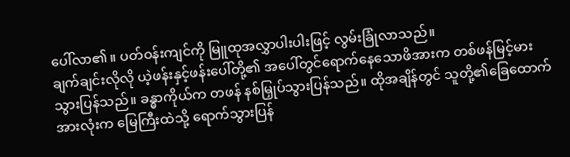ပေါ်လာ၏။ ပတ်ဝန်းကျင်ကို မြူထုအလွှာပါးပါးဖြင့် လွမ်းခြုံလာသည်။
ချက်ချင်းလိုလို ယဲ့ဖန်းနှင့်ဖန်းပေါ်တို့၏ အပေါ်တွင်ရောက်နေသောဖိအားက တစ်ဖန်မြင့်မားသွားပြန်သည်။ ခန္ဓာကိုယ်က တဖန် နစ်မြှုပ်သွားပြန်သည်။ ထိုအချိန်တွင် သူတို့၏ခြေထောက်အားလုံးက မြေကြီးထဲသို့ ရောက်သွားပြန်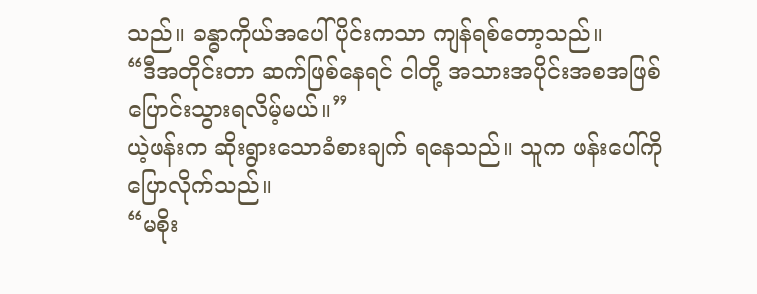သည်။ ခန္ဓာကိုယ်အပေါ်ပိုင်းကသာ ကျန်ရစ်တော့သည်။
“ဒီအတိုင်းတာ ဆက်ဖြစ်နေရင် ငါတို့ အသားအပိုင်းအစအဖြစ် ပြောင်းသွားရလိမ့်မယ်။”
ယဲ့ဖန်းက ဆိုးရွားသောခံစားချက် ရနေသည်။ သူက ဖန်းပေါ်ကို ပြောလိုက်သည်။
“မစိုး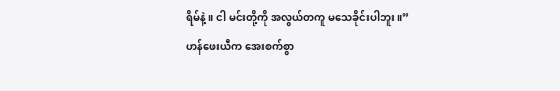ရိမ်နဲ့။ ငါ မင်းတို့ကို အလွယ်တကူ မသေခိုင်းပါဘူး။”
ဟန်ဖေးယီက အေးစက်စွာ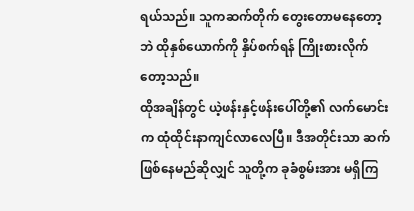ရယ်သည်။ သူကဆက်တိုက် တွေးတောမနေတော့ဘဲ ထိုနှစ်ယောက်ကို နှိပ်စက်ရန် ကြိုးစားလိုက်တော့သည်။
ထိုအချိန်တွင် ယဲ့ဖန်းနှင့်ဖန်းပေါ်တို့၏ လက်မောင်းက ထုံထိုင်းနာကျင်လာလေပြီ။ ဒီအတိုင်းသာ ဆက်ဖြစ်နေမည်ဆိုလျှင် သူတို့က ခုခံစွမ်းအား မရှိကြ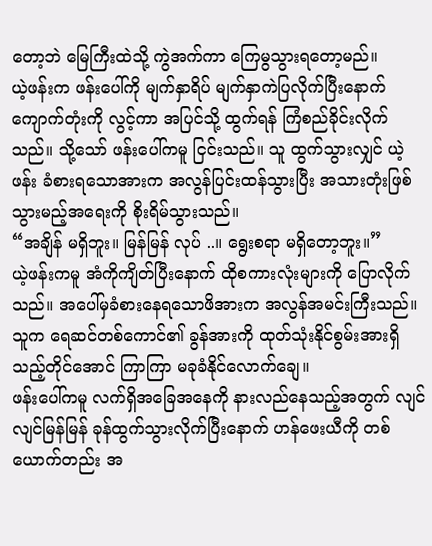တော့ဘဲ မြေကြီးထဲသို့ ကွဲအက်ကာ ကြေမွသွားရတော့မည်။
ယဲ့ဖန်းက ဖန်းပေါ်ကို မျက်နှာရိပ် မျက်နှာကဲပြလိုက်ပြီးနောက် ကျောက်တုံးကို လွင့်ကာ အပြင်သို့ ထွက်ရန် ကြံစည်ခိုင်းလိုက်သည်။ သို့သော် ဖန်းပေါ်ကမူ ငြင်းသည်။ သူ ထွက်သွားလျှင် ယဲ့ဖန်း ခံစားရသောအားက အလွန်ပြင်းထန်သွားပြီး အသားတုံးဖြစ်သွားမည့်အရေးကို စိုးရိမ်သွားသည်။
“အချိန် မရှိဘူး။ မြန်မြန် လုပ် ..။ ရွေးစရာ မရှိတော့ဘူး။”
ယဲ့ဖန်းကမူ အံကိုကျိတ်ပြီးနောက် ထိုစကားလုံးများကို ပြောလိုက်သည်။ အပေါ်မှခံစားနေရသောဖိအားက အလွန်အမင်းကြီးသည်။ သူက ရေဆင်တစ်ကောင်၏ ခွန်အားကို ထုတ်သုံးနိုင်စွမ်းအားရှိသည့်တိုင်အောင် ကြာကြာ မခုခံနိုင်လောက်ချေ။
ဖန်းပေါ်ကမူ လက်ရှိအခြေအနေကို နားလည်နေသည့်အတွက် လျင်လျင်မြန်မြန် ခုန်ထွက်သွားလိုက်ပြီးနောက် ဟန်ဖေးယီကို တစ်ယောက်တည်း အ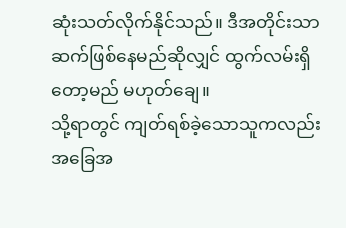ဆုံးသတ်လိုက်နိုင်သည်။ ဒီအတိုင်းသာ ဆက်ဖြစ်နေမည်ဆိုလျှင် ထွက်လမ်းရှိတော့မည် မဟုတ်ချေ။
သို့ရာတွင် ကျတ်ရစ်ခဲ့သောသူကလည်း အခြေအ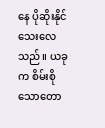နေ ပိုဆိုးနိုင်သေးလေသည်။ ယခုက စိမ်းစိုသောတော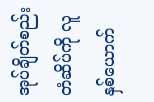အုပ်ချိတ်စည်းတံဆိပ်ကို လူနှစ်ယောက်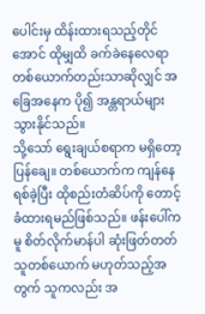ပေါင်းမှ ထိန်းထားရသည့်တိုင်အောင် ထိုမျှထိ ခက်ခဲနေလေရာ တစ်ယောက်တည်းသာဆိုလျှင် အခြေအနေက ပို၍ အန္တရာယ်များသွားနိုင်သည်။
သို့သော် ရွေးချယ်စရာက မရှိတော့ပြန်ချေ။ တစ်ယောက်က ကျန်နေရစ်ခဲ့ပြီး ထိုစည်းတံဆိပ်ကို တောင့်ခံထားရမည်ဖြစ်သည်။ ဖန်းပေါ်ကမူ စိတ်လိုက်မာန်ပါ ဆုံးဖြတ်တတ်သူတစ်ယောက် မဟုတ်သည့်အတွက် သူကလည်း အ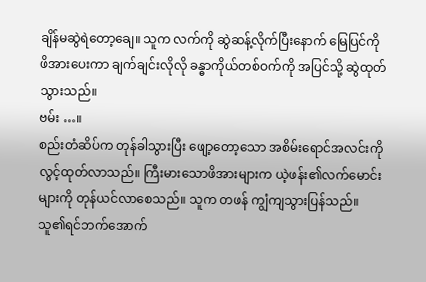ချိန်မဆွဲရဲတော့ချေ။ သူက လက်ကို ဆွဲဆန့်လိုက်ပြီးနောက် မြေပြင်ကို ဖိအားပေးကာ ချက်ချင်းလိုလို ခန္ဓာကိုယ်တစ်ဝက်ကို အပြင်သို့ ဆွဲထုတ်သွားသည်။
ဗမ်း …။
စည်းတံဆိပ်က တုန်ခါသွားပြီး ဖျော့တော့သော အစိမ်းရောင်အလင်းကို လွင့်ထုတ်လာသည်။ ကြီးမားသောဖိအားများက ယဲ့ဖန်း၏လက်မောင်းများကို တုန်ယင်လာစေသည်။ သူက တဖန် ကျွံကျသွားပြန်သည်။ သူ၏ရင်ဘက်အောက်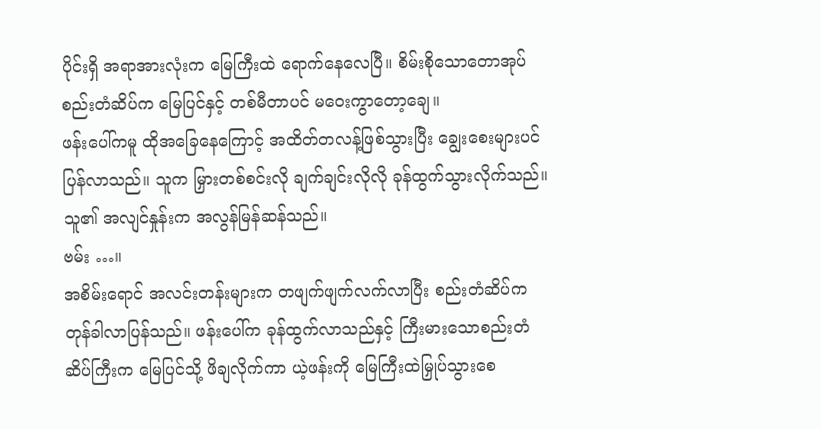ပိုင်းရှိ အရာအားလုံးက မြေကြီးထဲ ရောက်နေလေပြီ။ စိမ်းစိုသောတောအုပ်စည်းတံဆိပ်က မြေပြင်နှင့် တစ်မီတာပင် မဝေးကွာတော့ချေ။
ဖန်းပေါ်ကမူ ထိုအခြေနေကြောင့် အထိတ်တလန့်ဖြစ်သွားပြီး ချွေးစေးများပင် ပြန်လာသည်။ သူက မြှားတစ်စင်းလို ချက်ချင်းလိုလို ခုန်ထွက်သွားလိုက်သည်။ သူ၏ အလျင်နှုန်းက အလွန်မြန်ဆန်သည်။
ဗမ်း …။
အစိမ်းရောင် အလင်းတန်းများက တဖျက်ဖျက်လက်လာပြီး စည်းတံဆိပ်က တုန်ခါလာပြန်သည်။ ဖန်းပေါ်က ခုန်ထွက်လာသည်နှင့် ကြီးမားသောစည်းတံဆိပ်ကြီးက မြေပြင်သို့ ဖိချလိုက်ကာ ယဲ့ဖန်းကို မြေကြီးထဲမြှုပ်သွားစေ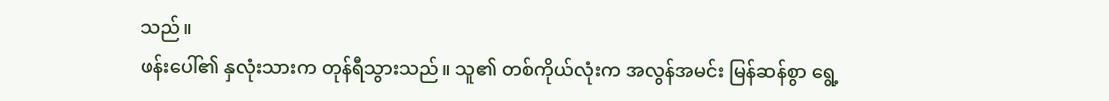သည်။
ဖန်းပေါ်၏ နှလုံးသားက တုန်ရီသွားသည်။ သူ၏ တစ်ကိုယ်လုံးက အလွန်အမင်း မြန်ဆန်စွာ ရွေ့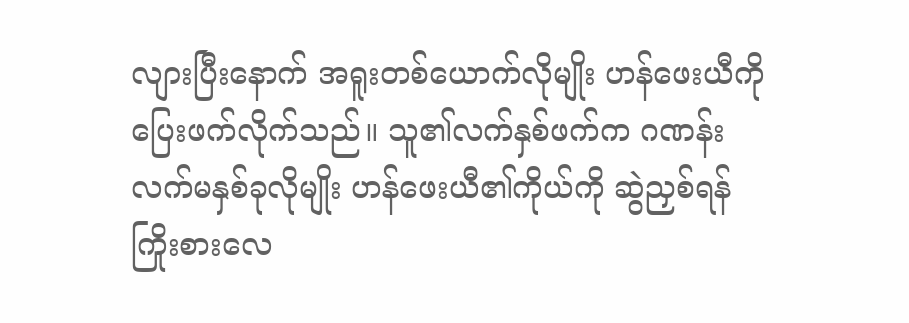လျားပြီးနောက် အရူးတစ်ယောက်လိုမျိုး ဟန်ဖေးယီကို ပြေးဖက်လိုက်သည်။ သူ၏လက်နှစ်ဖက်က ဂဏန်းလက်မနှစ်ခုလိုမျိုး ဟန်ဖေးယီ၏ကိုယ်ကို ဆွဲညှစ်ရန်ကြိုးစားလေ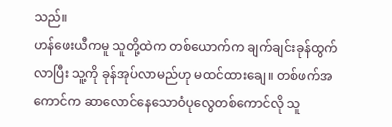သည်။
ဟန်ဖေးယီကမူ သူတို့ထဲက တစ်ယောက်က ချက်ချင်းခုန်ထွက်လာပြီး သူ့ကို ခုန်အုပ်လာမည်ဟု မထင်ထားချေ။ တစ်ဖက်အကောင်က ဆာလောင်နေသောဝံပုလွေတစ်ကောင်လို သူ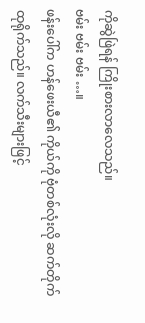ကိုဆွဲဖြဲရန် ကြိုးစားလာလေသည်။
ဗမ်း ဗမ်း ဗမ်း …။
ဖန်းပေါ်က ဟန်ဖေးယီ၏ ကိုယ်ကို ဗုံတစ်လုံးလို ဆက်တိုက်ထုရိုက်သည်။ လက်သီးများဖြင့်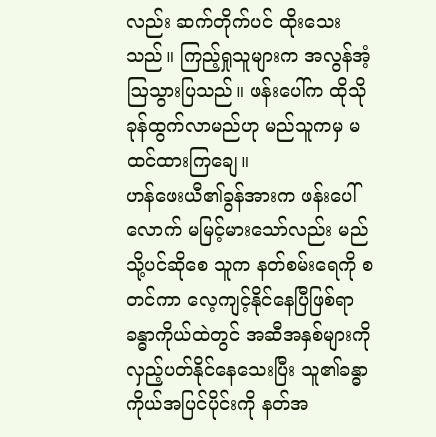လည်း ဆက်တိုက်ပင် ထိုးသေးသည်။ ကြည့်ရှုသူများက အလွန်အံ့ဩသွားပြသည်။ ဖန်းပေါ်က ထိုသိုခုန်ထွက်လာမည်ဟု မည်သူကမှ မထင်ထားကြချေ။
ဟန်ဖေးယီ၏ခွန်အားက ဖန်းပေါ်လောက် မမြင့်မားသော်လည်း မည်သို့ပင်ဆိုစေ သူက နတ်စမ်းရေကို စတင်ကာ လေ့ကျင့်နိုင်နေပြီဖြစ်ရာ ခန္ဓာကိုယ်ထဲတွင် အဆီအနှစ်များကို လှည့်ပတ်နိုင်နေသေးပြီး သူ၏ခန္ဓာကိုယ်အပြင်ပိုင်းကို နတ်အ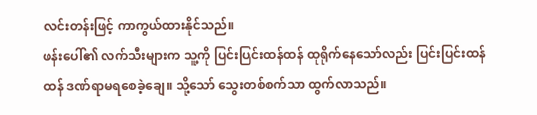လင်းတန်းဖြင့် ကာကွယ်ထားနိုင်သည်။
ဖန်းပေါ်၏ လက်သီးများက သူ့ကို ပြင်းပြင်းထန်ထန် ထုရိုက်နေသော်လည်း ပြင်းပြင်းထန်ထန် ဒဏ်ရာမရစေခဲ့ချေ။ သို့သော် သွေးတစ်စက်သာ ထွက်လာသည်။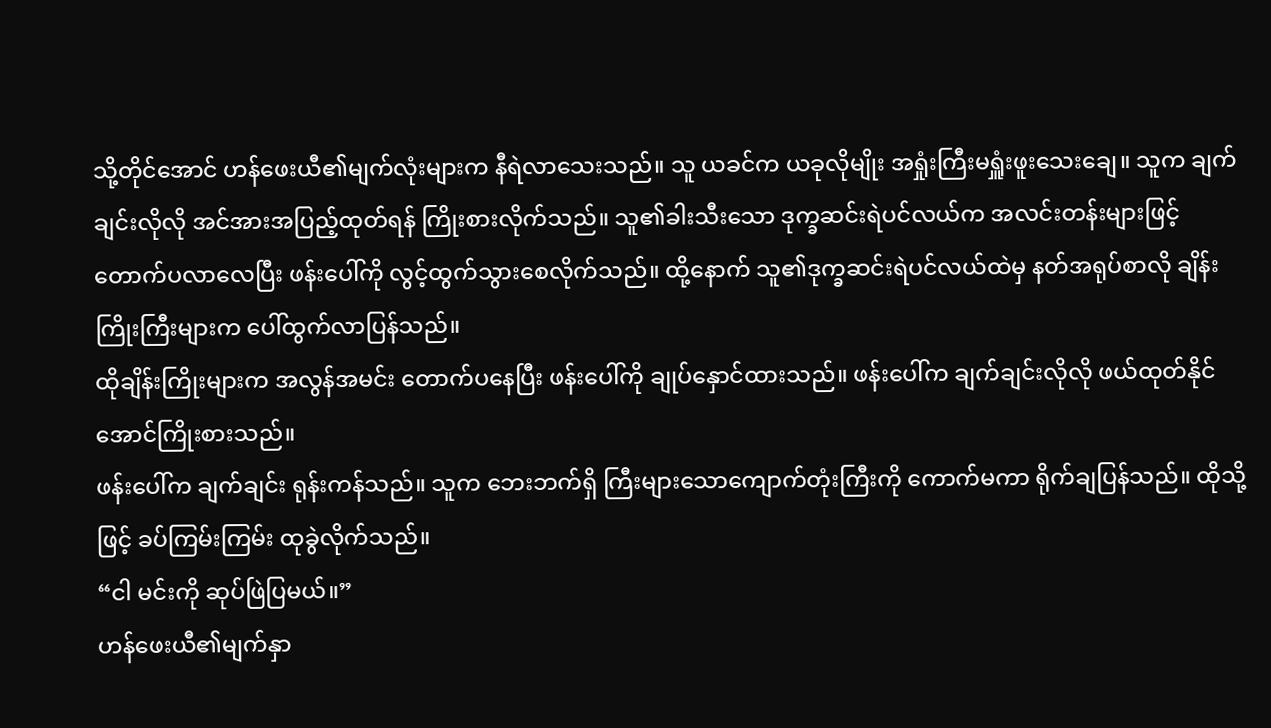သို့တိုင်အောင် ဟန်ဖေးယီ၏မျက်လုံးများက နီရဲလာသေးသည်။ သူ ယခင်က ယခုလိုမျိုး အရှုံးကြီးမရှူံးဖူးသေးချေ။ သူက ချက်ချင်းလိုလို အင်အားအပြည့်ထုတ်ရန် ကြိုးစားလိုက်သည်။ သူ၏ခါးသီးသော ဒုက္ခဆင်းရဲပင်လယ်က အလင်းတန်းများဖြင့် တောက်ပလာလေပြီး ဖန်းပေါ်ကို လွင့်ထွက်သွားစေလိုက်သည်။ ထို့နောက် သူ၏ဒုက္ခဆင်းရဲပင်လယ်ထဲမှ နတ်အရုပ်စာလို ချိန်းကြိုးကြီးများက ပေါ်ထွက်လာပြန်သည်။
ထိုချိန်းကြိုးများက အလွန်အမင်း တောက်ပနေပြီး ဖန်းပေါ်ကို ချုပ်နှောင်ထားသည်။ ဖန်းပေါ်က ချက်ချင်းလိုလို ဖယ်ထုတ်နိုင်အောင်ကြိုးစားသည်။
ဖန်းပေါ်က ချက်ချင်း ရုန်းကန်သည်။ သူက ဘေးဘက်ရှိ ကြီးများသောကျောက်တုံးကြီးကို ကောက်မကာ ရိုက်ချပြန်သည်။ ထိုသို့ဖြင့် ခပ်ကြမ်းကြမ်း ထုခွဲလိုက်သည်။
“ငါ မင်းကို ဆုပ်ဖြဲပြမယ်။”
ဟန်ဖေးယီ၏မျက်နှာ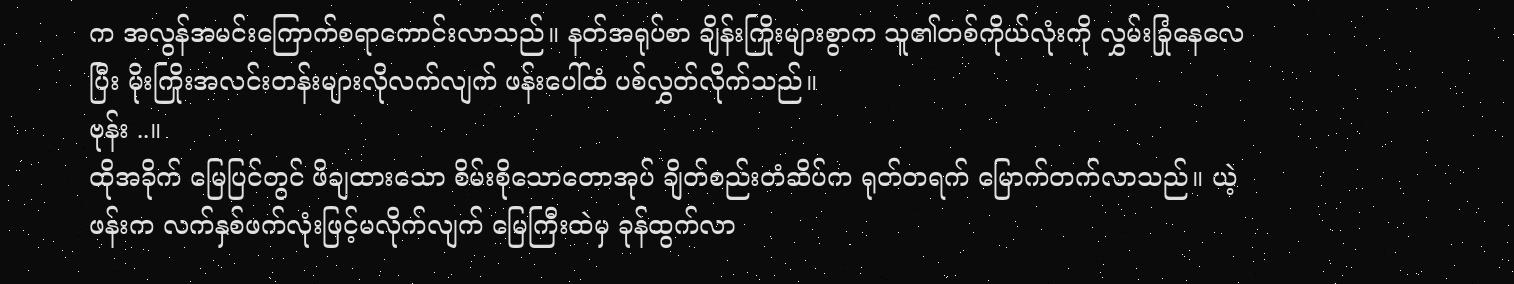က အလွန်အမင်းကြောက်စရာကောင်းလာသည်။ နတ်အရုပ်စာ ချိန်းကြိုးများစွာက သူ၏တစ်ကိုယ်လုံးကို လွှမ်းခြုံနေလေပြီး မိုးကြိုးအလင်းတန်းများလိုလက်လျက် ဖန်းပေါ်ထံ ပစ်လွှတ်လိုက်သည်။
ဗုန်း ..။
ထိုအခိုက် မြေပြင်တွင် ဖိချထားသော စိမ်းစိုသောတောအုပ် ချိတ်စည်းတံဆိပ်က ရုတ်တရက် မြောက်တက်လာသည်။ ယဲ့ဖန်းက လက်နှစ်ဖက်လုံးဖြင့်မလိုက်လျက် မြေကြီးထဲမှ ခုန်ထွက်လာ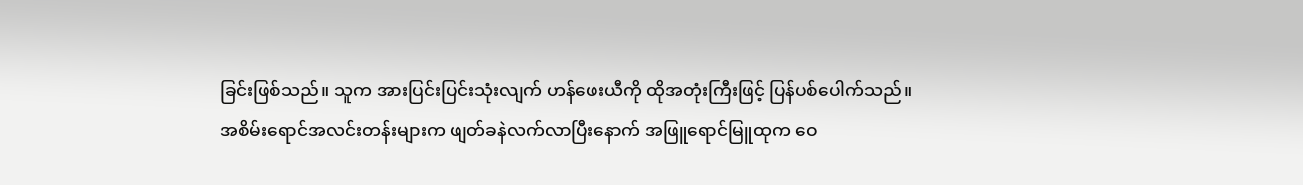ခြင်းဖြစ်သည်။ သူက အားပြင်းပြင်းသုံးလျက် ဟန်ဖေးယီကို ထိုအတုံးကြီးဖြင့် ပြန်ပစ်ပေါက်သည်။
အစိမ်းရောင်အလင်းတန်းများက ဖျတ်ခနဲလက်လာပြီးနောက် အဖြူရောင်မြူထုက ဝေ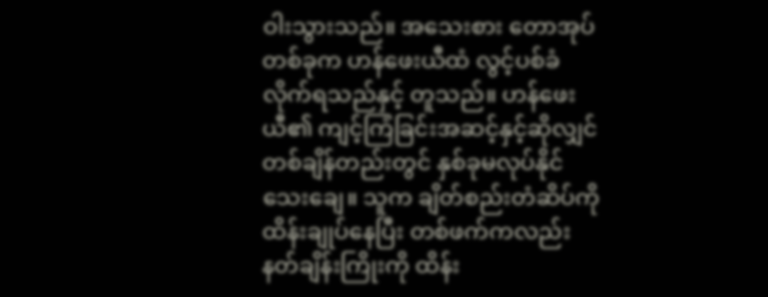ဝါးသွားသည်။ အသေးစား တောအုပ်တစ်ခုက ဟန်ဖေးယီထံ လွင့်ပစ်ခံလိုက်ရသည်နှင့် တူသည်။ ဟန်ဖေးယီ၏ ကျင့်ကြံခြင်းအဆင့်နှင့်ဆိုလျှင် တစ်ချိန်တည်းတွင် နှစ်ခုမလုပ်နိုင်သေးချေ။ သူက ချိတ်စည်းတံဆိပ်ကို ထိန်းချုပ်နေပြီး တစ်ဖက်ကလည်း နတ်ချိန်းကြိုးကို ထိန်း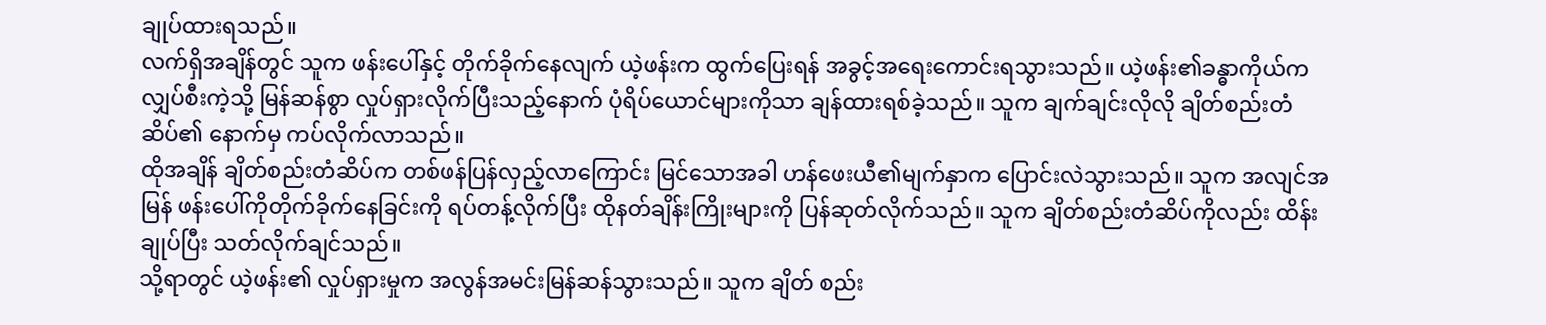ချုပ်ထားရသည်။
လက်ရှိအချိန်တွင် သူက ဖန်းပေါ်နှင့် တိုက်ခိုက်နေလျက် ယဲ့ဖန်းက ထွက်ပြေးရန် အခွင့်အရေးကောင်းရသွားသည်။ ယဲ့ဖန်း၏ခန္ဓာကိုယ်က လျှပ်စီးကဲ့သို့ မြန်ဆန်စွာ လှုပ်ရှားလိုက်ပြီးသည့်နောက် ပုံရိပ်ယောင်များကိုသာ ချန်ထားရစ်ခဲ့သည်။ သူက ချက်ချင်းလိုလို ချိတ်စည်းတံဆိပ်၏ နောက်မှ ကပ်လိုက်လာသည်။
ထိုအချိန် ချိတ်စည်းတံဆိပ်က တစ်ဖန်ပြန်လှည့်လာကြောင်း မြင်သောအခါ ဟန်ဖေးယီ၏မျက်နှာက ပြောင်းလဲသွားသည်။ သူက အလျင်အမြန် ဖန်းပေါ်ကိုတိုက်ခိုက်နေခြင်းကို ရပ်တန့်လိုက်ပြီး ထိုနတ်ချိန်းကြိုးများကို ပြန်ဆုတ်လိုက်သည်။ သူက ချိတ်စည်းတံဆိပ်ကိုလည်း ထိန်းချုပ်ပြီး သတ်လိုက်ချင်သည်။
သို့ရာတွင် ယဲ့ဖန်း၏ လှုပ်ရှားမှုက အလွန်အမင်းမြန်ဆန်သွားသည်။ သူက ချိတ် စည်း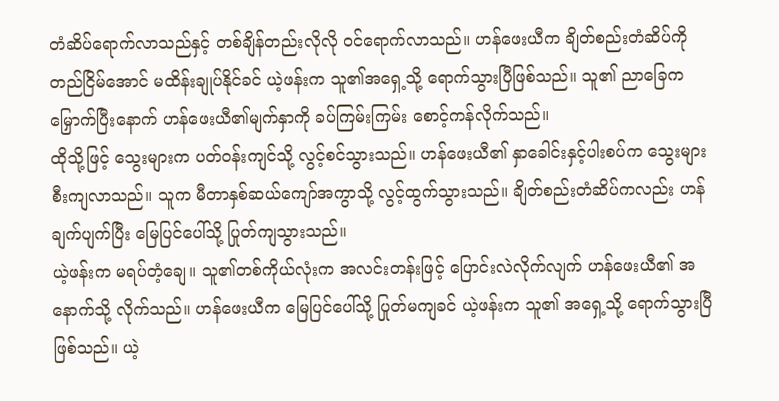တံဆိပ်ရောက်လာသည်နှင့် တစ်ချိန်တည်းလိုလို ဝင်ရောက်လာသည်။ ဟန်ဖေးယီက ချိတ်စည်းတံဆိပ်ကို တည်ငြိမ်အောင် မထိန်းချုပ်နိုင်ခင် ယဲ့ဖန်းက သူ၏အရှေ့သို့ ရောက်သွားပြီဖြစ်သည်။ သူ၏ ညာခြေက မြှောက်ပြီးနောက် ဟန်ဖေးယီ၏မျက်နှာကို ခပ်ကြမ်းကြမ်း စောင့်ကန်လိုက်သည်။
ထိုသို့ဖြင့် သွေးများက ပတ်ဝန်းကျင်သို့ လွင့်စင်သွားသည်။ ဟန်ဖေးယီ၏ နှာခေါင်းနှင့်ပါးစပ်က သွေးများစီးကျလာသည်။ သူက မီတာနှစ်ဆယ်ကျော်အကွာသို့ လွင့်ထွက်သွားသည်။ ချိတ်စည်းတံဆိပ်ကလည်း ဟန်ချက်ပျက်ပြီး မြေပြင်ပေါ်သို့ ပြုတ်ကျသွားသည်။
ယဲ့ဖန်းက မရပ်တံ့ချေ။ သူ၏တစ်ကိုယ်လုံးက အလင်းတန်းဖြင့် ပြောင်းလဲလိုက်လျက် ဟန်ဖေးယီ၏ အနောက်သို့ လိုက်သည်။ ဟန်ဖေးယီက မြေပြင်ပေါ်သို့ ပြုတ်မကျခင် ယဲ့ဖန်းက သူ၏ အရှေ့သို့ ရောက်သွားပြီဖြစ်သည်။ ယဲ့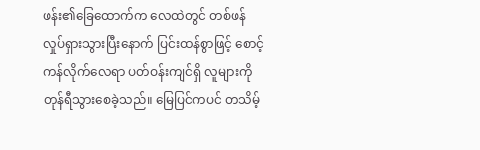ဖန်း၏ခြေထောက်က လေထဲတွင် တစ်ဖန် လှုပ်ရှားသွားပြီးနောက် ပြင်းထန်စွာဖြင့် စောင့်ကန်လိုက်လေရာ ပတ်ဝန်းကျင်ရှိ လူများကို တုန်ရီသွားစေခဲ့သည်။ မြေပြင်ကပင် တသိမ့်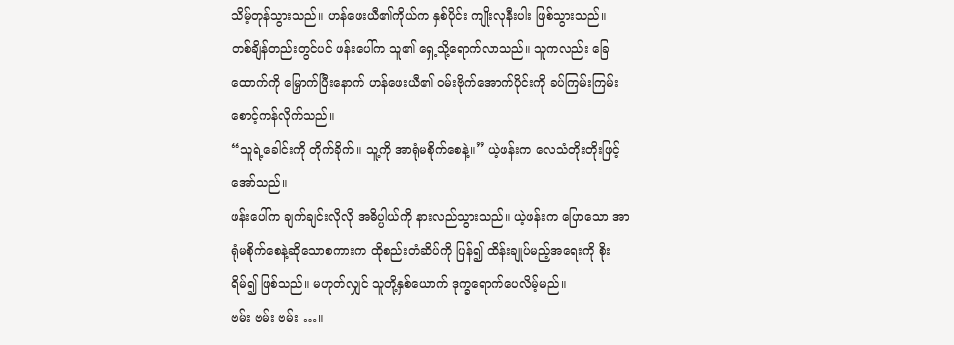သိမ့်တုန်သွားသည်။ ဟန်ဖေးယီ၏ကိုယ်က နှစ်ပိုင်း ကျိုးလုနီးပါး ဖြစ်သွားသည်။
တစ်ချိန်တည်းတွင်ပင် ဖန်းပေါ်က သူ၏ ရှေ့သို့ရောက်လာသည်။ သူကလည်း ခြေထောက်ကို မြှောက်ပြီးနောက် ဟန်ဖေးယီ၏ ဝမ်းဗိုက်အောက်ပိုင်းကို ခပ်ကြမ်းကြမ်း စောင့်ကန်လိုက်သည်။
“သူရဲ့ခေါင်းကို တိုက်ခိုက်။ သူ့ကို အာရုံမစိုက်စေနဲ့။” ယဲ့ဖန်းက လေသံတိုးတိုးဖြင့် အော်သည်။
ဖန်းပေါ်က ချက်ချင်းလိုလို အဓိပ္ပါယ်ကို နားလည်သွားသည်။ ယဲ့ဖန်းက ပြောသော အာရုံမစိုက်စေနဲ့ဆိုသောစကားက ထိုစည်းတံဆိပ်ကို ပြန်၍ ထိန်းချုပ်မည့်အရေးကို စိုးရိမ်၍ ဖြစ်သည်။ မဟုတ်လျှင် သူတို့နှစ်ယောက် ဒုက္ခရောက်ပေလိမ့်မည်။
ဗမ်း ဗမ်း ဗမ်း …။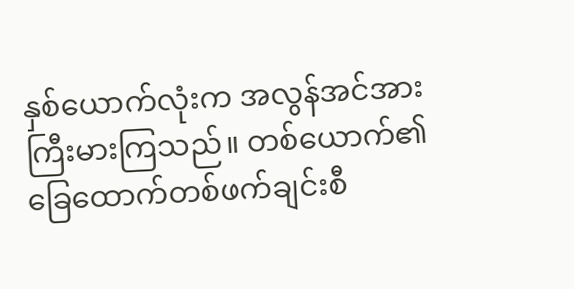နှစ်ယောက်လုံးက အလွန်အင်အားကြီးမားကြသည်။ တစ်ယောက်၏ ခြေထောက်တစ်ဖက်ချင်းစီ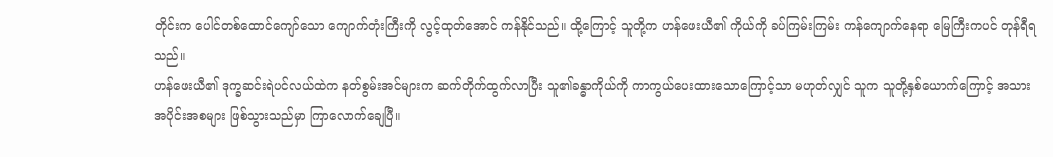တိုင်းက ပေါင်တစ်ထောင်ကျော်သော ကျောက်တုံးကြီးကို လွင့်ထုတ်အောင် ကန်နိုင်သည်။ ထို့ကြောင့် သူတို့က ဟန်ဖေးယီ၏ ကိုယ်ကို ခပ်ကြမ်းကြမ်း ကန်ကျောက်နေရာ မြေကြီးကပင် တုန်ရီရသည်။
ဟန်ဖေးယီ၏ ဒုက္ခဆင်းရဲပင်လယ်ထဲက နတ်စွမ်းအင်များက ဆက်တိုက်ထွက်လာပြီး သူ၏ခန္ဓာကိုယ်ကို ကာကွယ်ပေးထားသောကြောင့်သာ မဟုတ်လျှင် သူက သူတို့နှစ်ယောက်ကြောင့် အသားအပိုင်းအစများ ဖြစ်သွားသည်မှာ ကြာလောက်ချေပြီ။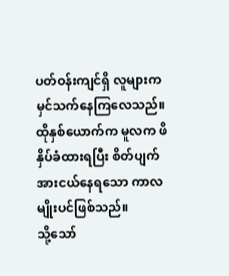ပတ်ဝန်းကျင်ရှိ လူများက မှင်သက်နေကြလေသည်။ ထိုနှစ်ယောက်က မူလက ဖိနှိပ်ခံထားရပြီး စိတ်ပျက်အားငယ်နေရသော ကာလမျိုးပင်ဖြစ်သည်။
သို့သော်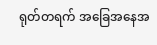ရုတ်တရက် အခြေအနေအ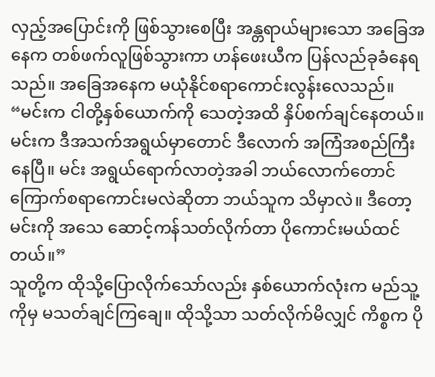လှည့်အပြောင်းကို ဖြစ်သွားစေပြီး အန္တရာယ်များသော အခြေအနေက တစ်ဖက်လူဖြစ်သွားကာ ဟန်ဖေးယီက ပြန်လည်ခုခံနေရသည်။ အခြေအနေက မယုံနိုင်စရာကောင်းလွန်းလေသည်။
“မင်းက ငါတို့နှစ်ယောက်ကို သေတဲ့အထိ နှိပ်စက်ချင်နေတယ်။ မင်းက ဒီအသက်အရွယ်မှာတောင် ဒီလောက် အကြံအစည်ကြီးနေပြီ။ မင်း အရွယ်ရောက်လာတဲ့အခါ ဘယ်လောက်တောင် ကြောက်စရာကောင်းမလဲဆိုတာ ဘယ်သူက သိမှာလဲ။ ဒီတော့ မင်းကို အသေ ဆောင့်ကန်သတ်လိုက်တာ ပိုကောင်းမယ်ထင်တယ်။”
သူတို့က ထိုသို့ပြောလိုက်သော်လည်း နှစ်ယောက်လုံးက မည်သူ့ကိုမှ မသတ်ချင်ကြချေ။ ထိုသို့သာ သတ်လိုက်မိလျှင် ကိစ္စက ပို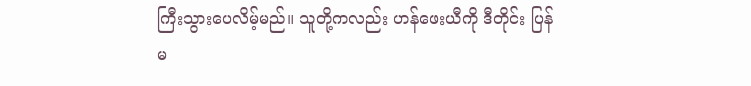ကြီးသွားပေလိမ့်မည်။ သူတို့ကလည်း ဟန်ဖေးယီကို ဒီတိုင်း ပြန်မ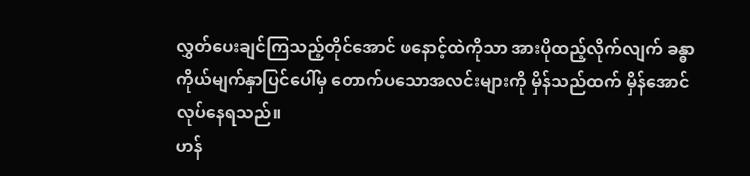လွှတ်ပေးချင်ကြသည့်တိုင်အောင် ဖနောင့်ထဲကိုသာ အားပိုထည့်လိုက်လျက် ခန္ဓာကိုယ်မျက်နှာပြင်ပေါ်မှ တောက်ပသောအလင်းများကို မှိန်သည်ထက် မှိန်အောင် လုပ်နေရသည်။
ဟန်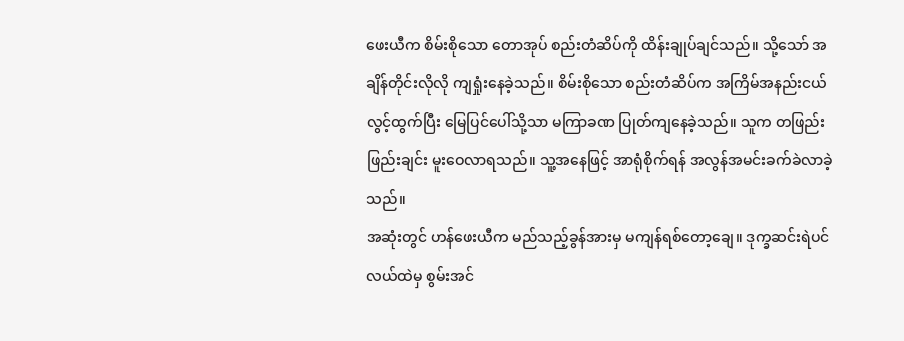ဖေးယီက စိမ်းစိုသော တောအုပ် စည်းတံဆိပ်ကို ထိန်းချုပ်ချင်သည်။ သို့သော် အချိန်တိုင်းလိုလို ကျရှုံးနေခဲ့သည်။ စိမ်းစိုသော စည်းတံဆိပ်က အကြိမ်အနည်းငယ်လွင့်ထွက်ပြီး မြေပြင်ပေါ်သို့သာ မကြာခဏ ပြုတ်ကျနေခဲ့သည်။ သူက တဖြည်းဖြည်းချင်း မူးဝေလာရသည်။ သူ့အနေဖြင့် အာရုံစိုက်ရန် အလွန်အမင်းခက်ခဲလာခဲ့သည်။
အဆုံးတွင် ဟန်ဖေးယီက မည်သည့်ခွန်အားမှ မကျန်ရစ်တော့ချေ။ ဒုက္ခဆင်းရဲပင်လယ်ထဲမှ စွမ်းအင်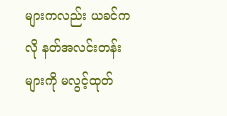များကလည်း ယခင်ကလို နတ်အလင်းတန်းများကို မလွင့်ထုတ်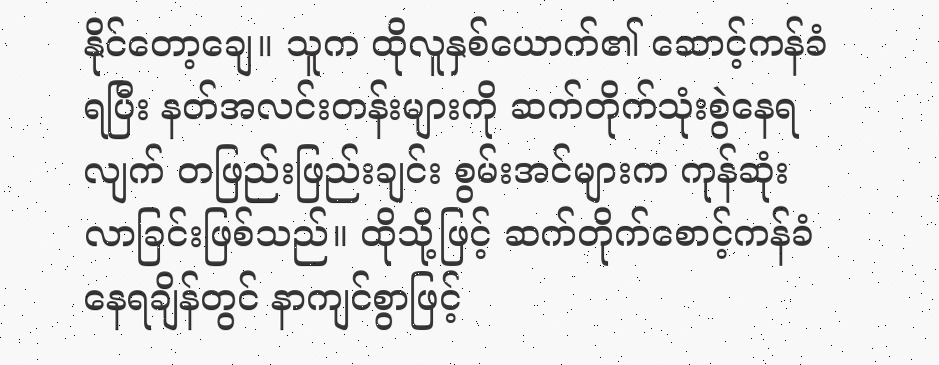နိုင်တော့ချေ။ သူက ထိုလူနှစ်ယောက်၏ ဆောင့်ကန်ခံရပြီး နတ်အလင်းတန်းများကို ဆက်တိုက်သုံးစွဲနေရလျက် တဖြည်းဖြည်းချင်း စွမ်းအင်များက ကုန်ဆုံးလာခြင်းဖြစ်သည်။ ထိုသို့ဖြင့် ဆက်တိုက်စောင့်ကန်ခံနေရချိန်တွင် နာကျင်စွာဖြင့်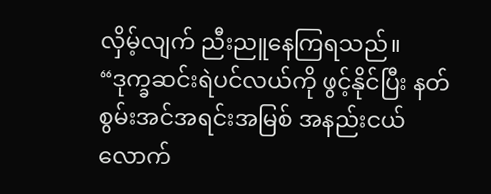လှိမ့်လျက် ညီးညူနေကြရသည်။
“ဒုက္ခဆင်းရဲပင်လယ်ကို ဖွင့်နိုင်ပြီး နတ်စွမ်းအင်အရင်းအမြစ် အနည်းငယ်လောက်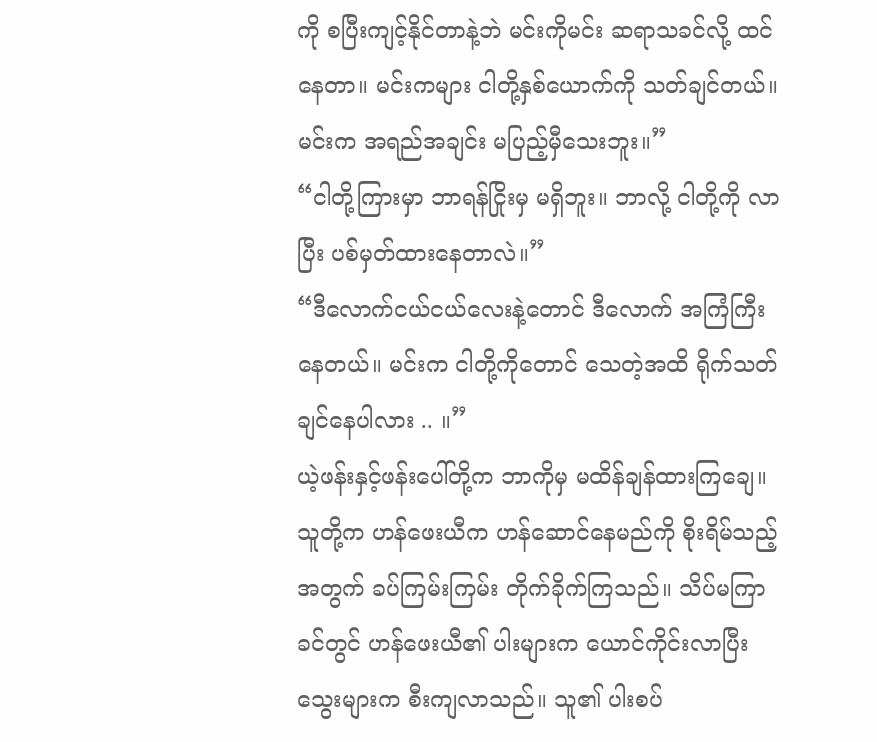ကို စပြီးကျင့်နိုင်တာနဲ့ဘဲ မင်းကိုမင်း ဆရာသခင်လို့ ထင်နေတာ။ မင်းကများ ငါတို့နှစ်ယောက်ကို သတ်ချင်တယ်။ မင်းက အရည်အချင်း မပြည့်မှီသေးဘူး။”
“ငါတို့ကြားမှာ ဘာရန်ငြိုးမှ မရှိဘူး။ ဘာလို့ ငါတို့ကို လာပြီး ပစ်မှတ်ထားနေတာလဲ။”
“ဒီလောက်ငယ်ငယ်လေးနဲ့တောင် ဒီလောက် အကြံကြီးနေတယ်။ မင်းက ငါတို့ကိုတောင် သေတဲ့အထိ ရိုက်သတ်ချင်နေပါလား .. ။”
ယဲ့ဖန်းနှင့်ဖန်းပေါ်တို့က ဘာကိုမှ မထိန်ချန်ထားကြချေ။ သူတို့က ဟန်ဖေးယီက ဟန်ဆောင်နေမည်ကို စိုးရိမ်သည့်အတွက် ခပ်ကြမ်းကြမ်း တိုက်ခိုက်ကြသည်။ သိပ်မကြာခင်တွင် ဟန်ဖေးယီ၏ ပါးများက ယောင်ကိုင်းလာပြီး သွေးများက စီးကျလာသည်။ သူ၏ ပါးစပ်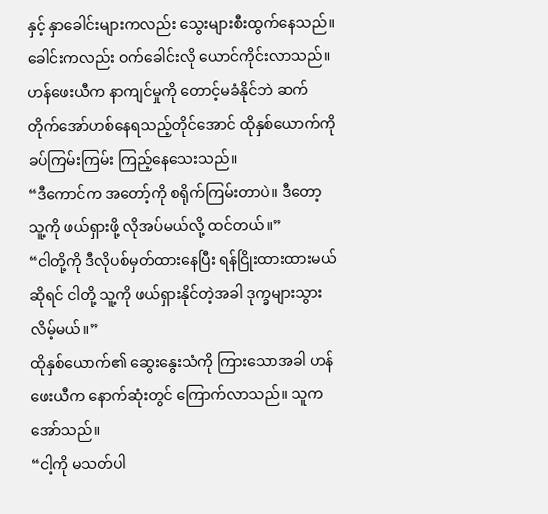နှင့် နှာခေါင်းများကလည်း သွေးများစီးထွက်နေသည်။ ခေါင်းကလည်း ဝက်ခေါင်းလို ယောင်ကိုင်းလာသည်။
ဟန်ဖေးယီက နာကျင်မှုကို တောင့်မခံနိုင်ဘဲ ဆက်တိုက်အော်ဟစ်နေရသည့်တိုင်အောင် ထိုနှစ်ယောက်ကို ခပ်ကြမ်းကြမ်း ကြည့်နေသေးသည်။
“ဒီကောင်က အတော့်ကို စရိုက်ကြမ်းတာပဲ။ ဒီတော့ သူ့ကို ဖယ်ရှားဖို့ လိုအပ်မယ်လို့ ထင်တယ်။”
“ငါတို့ကို ဒီလိုပစ်မှတ်ထားနေပြီး ရန်ငြိုးထားထားမယ်ဆိုရင် ငါတို့ သူ့ကို ဖယ်ရှားနိုင်တဲ့အခါ ဒုက္ခများသွားလိမ့်မယ်။”
ထိုနှစ်ယောက်၏ ဆွေးနွေးသံကို ကြားသောအခါ ဟန်ဖေးယီက နောက်ဆုံးတွင် ကြောက်လာသည်။ သူက အော်သည်။
“ငါ့ကို မသတ်ပါ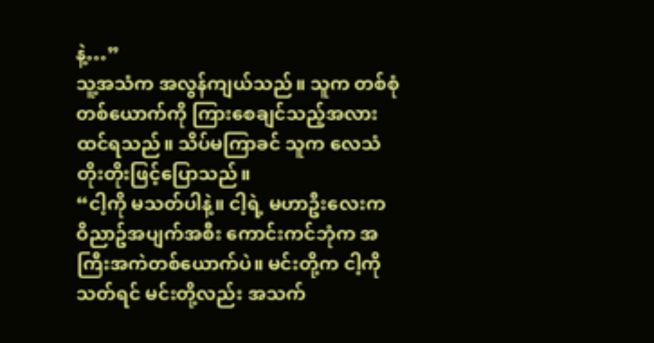နဲ့…”
သူ့အသံက အလွန်ကျယ်သည်။ သူက တစ်စုံတစ်ယောက်ကို ကြားစေချင်သည့်အလား ထင်ရသည်။ သိပ်မကြာခင် သူက လေသံတိုးတိုးဖြင့်ပြောသည်။
“ငါ့ကို မသတ်ပါနဲ့။ ငါ့ရဲ့ မဟာဦးလေးက ဝိညာဥ်အပျက်အစီး ကောင်းကင်ဘုံက အကြီးအကဲတစ်ယောက်ပဲ။ မင်းတို့က ငါ့ကို သတ်ရင် မင်းတို့လည်း အသက်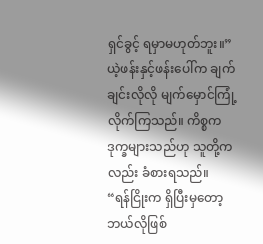ရှင်ခွင့် ရမှာမဟုတ်ဘူး။”
ယဲ့ဖန်းနှင့်ဖန်းပေါ်က ချက်ချင်းလိုလို မျက်မှောင်ကြုံ့လိုက်ကြသည်။ ကိစ္စက ဒုက္ခများသည်ဟု သူတို့ကလည်း ခံစားရသည်။
“ရန်ငြိုးက ရှိပြီးမှတော့ ဘယ်လိုဖြစ်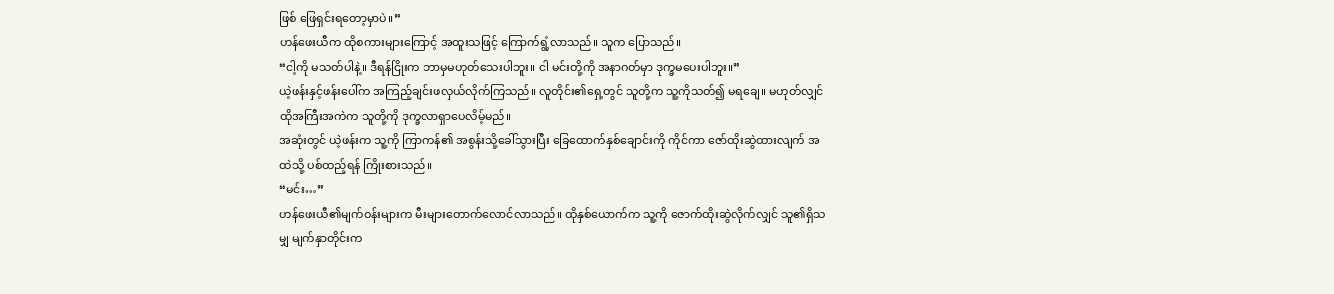ဖြစ် ဖြေရှင်းရတော့မှာပဲ။”
ဟန်ဖေးယီက ထိုစကားများကြောင့် အထူးသဖြင့် ကြောက်ရွံ့လာသည်။ သူက ပြောသည်။
“ငါ့ကို မသတ်ပါနဲ့။ ဒီရန်ငြိုးက ဘာမှမဟုတ်သေးပါဘူး။ ငါ မင်းတို့ကို အနာဂတ်မှာ ဒုက္ခမပေးပါဘူး။”
ယဲ့ဖန်းနှင့်ဖန်းပေါ်က အကြည့်ချင်းဖလှယ်လိုက်ကြသည်။ လူတိုင်း၏ရှေ့တွင် သူတို့က သူ့ကိုသတ်၍ မရချေ။ မဟုတ်လျှင် ထိုအကြီးအကဲက သူတို့ကို ဒုက္ခလာရှာပေလိမ့်မည်။
အဆုံးတွင် ယဲ့ဖန်းက သူ့ကို ကြာကန်၏ အစွန်းသို့ခေါ်သွားပြီး ခြေထောက်နှစ်ချောင်းကို ကိုင်ကာ ဇော်ထိုးဆွဲထားလျက် အထဲသို့ ပစ်ထည့်ရန် ကြိုးစားသည်။
“မင်း…”
ဟန်ဖေးယီ၏မျက်ဝန်းများက မီးများတောက်လောင်လာသည်။ ထိုနှစ်ယောက်က သူ့ကို ဇောက်ထိုးဆွဲလိုက်လျှင် သူ၏ရှိသမျှ မျက်နှာတိုင်းက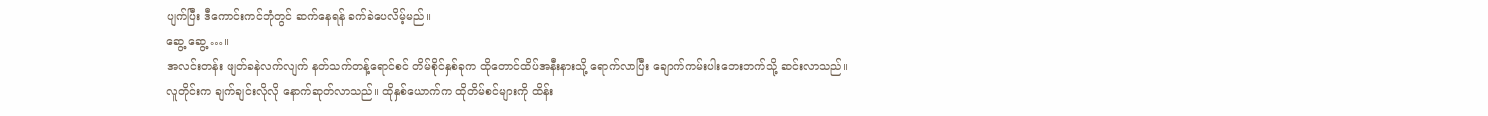ပျက်ပြီး ဒီကောင်းကင်ဘုံတွင် ဆက်နေရန် ခက်ခဲပေလိမ့်မည်။
ဆွေ့ ဆွေ့ …။
အလင်းတန်း ဖျတ်ခနဲလက်လျက် နတ်သက်တန့်ရောင်စင် တိမ်စိုင်နှစ်ခုက ထိုတောင်ထိပ်အနီးနားသို့ ရောက်လာပြီး ချောက်ကမ်းပါးဘေးဘက်သို့ ဆင်းလာသည်။
လူတိုင်းက ချက်ချင်းလိုလို နောက်ဆုတ်လာသည်။ ထိုနှစ်ယောက်က ထိုတိမ်စင်များကို ထိန်း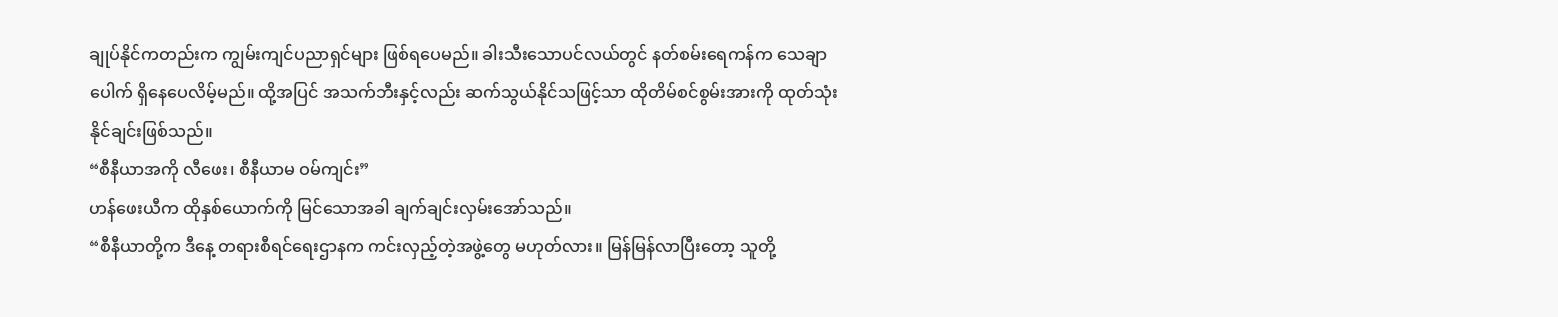ချုပ်နိုင်ကတည်းက ကျွမ်းကျင်ပညာရှင်များ ဖြစ်ရပေမည်။ ခါးသီးသောပင်လယ်တွင် နတ်စမ်းရေကန်က သေချာပေါက် ရှိနေပေလိမ့်မည်။ ထို့အပြင် အသက်ဘီးနှင့်လည်း ဆက်သွယ်နိုင်သဖြင့်သာ ထိုတိမ်စင်စွမ်းအားကို ထုတ်သုံးနိုင်ချင်းဖြစ်သည်။
“စီနီယာအကို လီဖေး၊ စီနီယာမ ဝမ်ကျင်း”
ဟန်ဖေးယီက ထိုနှစ်ယောက်ကို မြင်သောအခါ ချက်ချင်းလှမ်းအော်သည်။
“စီနီယာတို့က ဒီနေ့ တရားစီရင်ရေးဌာနက ကင်းလှည့်တဲ့အဖွဲ့တွေ မဟုတ်လား။ မြန်မြန်လာပြီးတော့ သူတို့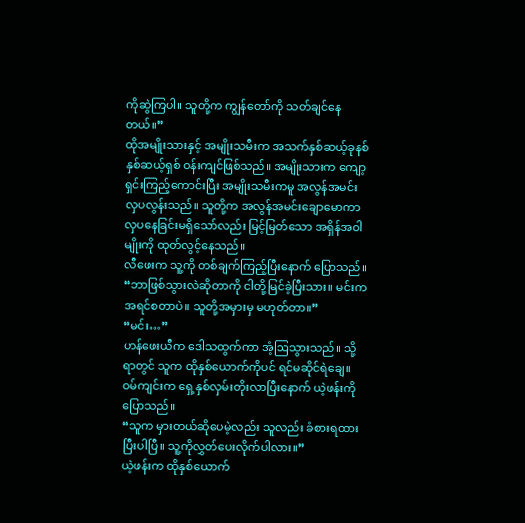ကိုဆွဲကြပါ။ သူတို့က ကျွန်တော်ကို သတ်ချင်နေတယ်။”
ထိုအမျိုးသားနှင့် အမျိုးသမီးက အသက်နှစ်ဆယ့်ခုနစ် နှစ်ဆယ့်ရှစ် ဝန်းကျင်ဖြစ်သည်။ အမျိုးသားက ကျော့ရှင်းကြည့်ကောင်းပြီး အမျိုးသမီးကမူ အလွန်အမင်း လှပလွန်းသည်။ သူတို့က အလွန်အမင်းချောမောကာ လှပနေခြင်းမရှိသော်လည်း မြင့်မြတ်သော အရှိန်အဝါမျိုးကို ထုတ်လွင့်နေသည်။
လီဖေးက သူ့ကို တစ်ချက်ကြည့်ပြီးနောက် ပြောသည်။
“ဘာဖြစ်သွားလဲဆိုတာကို ငါတို့မြင်ခဲ့ပြီးသား။ မင်းကအရင်စတာပဲ။ သူတို့အမှားမှ မဟုတ်တာ။”
“မင်း…”
ဟန်ဖေးယီက ဒေါသထွက်ကာ အံ့ဩသွားသည်။ သို့ရာတွင် သူက ထိုနှစ်ယောက်ကိုပင် ရင်မဆိုင်ရဲချေ။
ဝမ်ကျင်းက ရှေ့နှစ်လှမ်းတိုးလာပြီးနောက် ယဲ့ဖန်းကိုပြောသည်။
“သူက မှားတယ်ဆိုပေမဲ့လည်း သူလည်း ခံစားရထားပြီးပါပြီ။ သူ့ကိုလွှတ်ပေးလိုက်ပါလား။”
ယဲ့ဖန်းက ထိုနှစ်ယောက်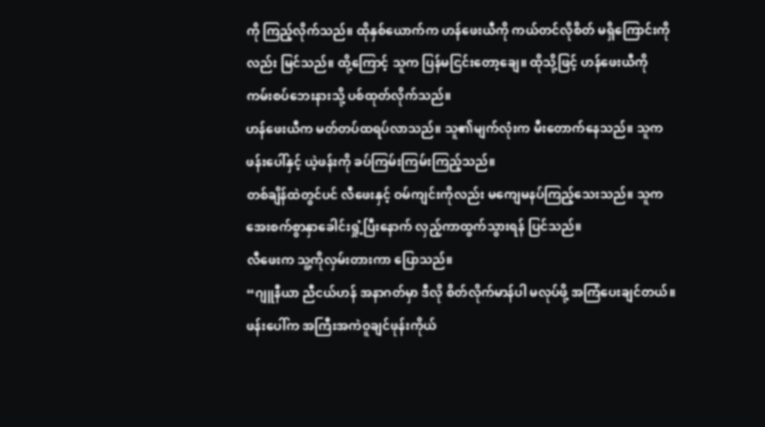ကို ကြည့်လိုက်သည်။ ထိုနှစ်ယောက်က ဟန်ဖေးယီကို ကယ်တင်လိုစိတ် မရှိကြောင်းကိုလည်း မြင်သည်။ ထို့ကြောင့် သူက ပြန်မငြင်းတော့ချေ။ ထိုသို့ဖြင့် ဟန်ဖေးယီကို ကမ်းစပ်ဘေးနားသို့ ပစ်ထုတ်လိုက်သည်။
ဟန်ဖေးယီက မတ်တပ်ထရပ်လာသည်။ သူ၏မျက်လုံးက မီးတောက်နေသည်။ သူက ဖန်းပေါ်နှင့် ယဲ့ဖန်းကို ခပ်ကြမ်းကြမ်းကြည့်သည်။
တစ်ချိန်ထဲတွင်ပင် လီဖေးနှင့် ဝမ်ကျင်းကိုလည်း မကျေမနပ်ကြည့်သေးသည်။ သူက အေးစက်စွာနှာခေါင်းရှုံ့ပြီးနောက် လှည့်ကာထွက်သွားရန် ပြင်သည်။
လီဖေးက သူ့ကိုလှမ်းတားကာ ပြောသည်။
“ဂျူနီယာ ညီငယ်ဟန် အနာဂတ်မှာ ဒီလို စိတ်လိုက်မာန်ပါ မလုပ်ဖို့ အကြံပေးချင်တယ်။ ဖန်းပေါ်က အကြီးအကဲဝူချင်ဖုန်းကိုယ်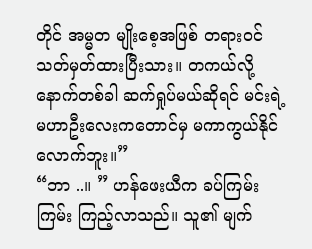တိုင် အမ္မတ မျိုးစေ့အဖြစ် တရားဝင်သတ်မှတ်ထားပြီးသား။ တကယ်လို့ နောက်တစ်ခါ ဆက်ရှုပ်မယ်ဆိုရင် မင်းရဲ့မဟာဦးလေးကတောင်မှ မကာကွယ်နိုင်လောက်ဘူး။”
“ဘာ ..။ ” ဟန်ဖေးယီက ခပ်ကြမ်းကြမ်း ကြည့်လာသည်။ သူ၏ မျက်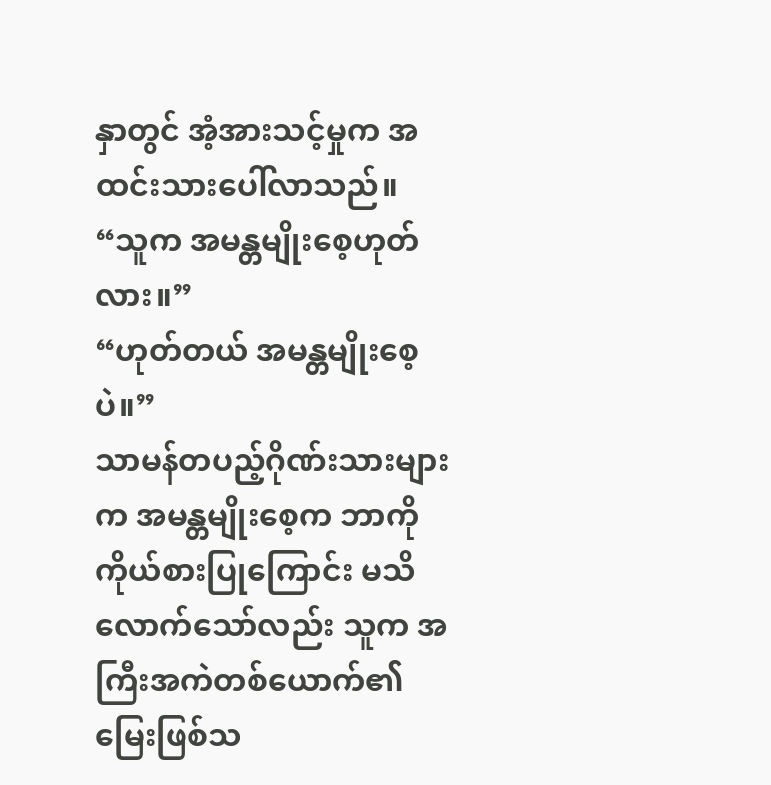နှာတွင် အံ့အားသင့်မှုက အထင်းသားပေါ်လာသည်။
“သူက အမန္တမျိုးစေ့ဟုတ်လား။”
“ဟုတ်တယ် အမန္တမျိုးစေ့ပဲ။”
သာမန်တပည့်ဂိုဏ်းသားများက အမန္တမျိုးစေ့က ဘာကို ကိုယ်စားပြုကြောင်း မသိလောက်သော်လည်း သူက အကြီးအကဲတစ်ယောက်၏ မြေးဖြစ်သ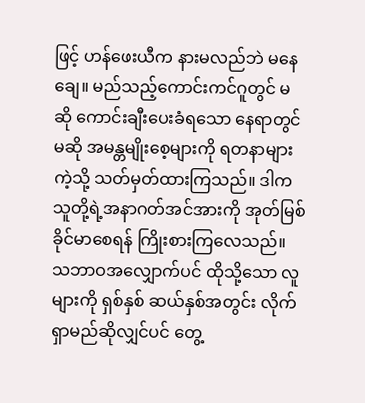ဖြင့် ဟန်ဖေးယီက နားမလည်ဘဲ မနေချေ။ မည်သည့်ကောင်းကင်ဂူတွင် မဆို ကောင်းချီးပေးခံရသော နေရာတွင်မဆို အမန္တမျိုးစေ့များကို ရတနာများကဲ့သို့ သတ်မှတ်ထားကြသည်။ ဒါက သူတို့ရဲ့အနာဂတ်အင်အားကို အုတ်မြစ်ခိုင်မာစေရန် ကြိုးစားကြလေသည်။
သဘာဝအလျှောက်ပင် ထိုသို့သော လူများကို ရှစ်နှစ် ဆယ်နှစ်အတွင်း လိုက်ရှာမည်ဆိုလျှင်ပင် တွေ့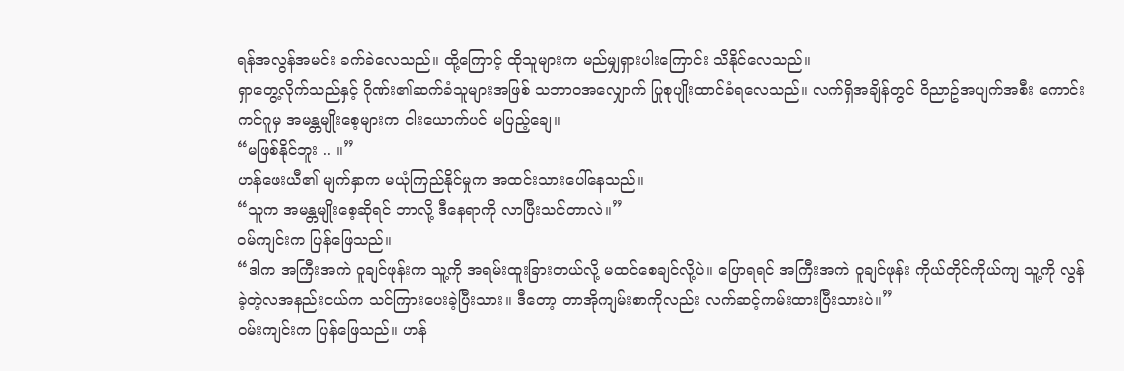ရန်အလွန်အမင်း ခက်ခဲလေသည်။ ထို့ကြောင့် ထိုသူများက မည်မျှရှားပါးကြောင်း သိနိုင်လေသည်။
ရှာတွေ့လိုက်သည်နှင့် ဂိုဏ်း၏ဆက်ခံသူများအဖြစ် သဘာဝအလျှောက် ပြုစုပျိုးထာင်ခံရလေသည်။ လက်ရှိအချိန်တွင် ဝိညာဥ်အပျက်အစီး ကောင်းကင်ဂူမှ အမန္တမျိုးစေ့များက ငါးယောက်ပင် မပြည့်ချေ။
“မဖြစ်နိုင်ဘူး .. ။”
ဟန်ဖေးယီ၏ မျက်နှာက မယုံကြည်နိုင်မှုက အထင်းသားပေါ်နေသည်။
“သူက အမန္တမျိုးစေ့ဆိုရင် ဘာလို့ ဒီနေရာကို လာပြီးသင်တာလဲ။”
ဝမ်ကျင်းက ပြန်ဖြေသည်။
“ဒါက အကြီးအကဲ ဝူချင်ဖုန်းက သူ့ကို အရမ်းထူးခြားတယ်လို့ မထင်စေချင်လို့ပဲ။ ပြောရရင် အကြီးအကဲ ဝူချင်ဖုန်း ကိုယ်တိုင်ကိုယ်ကျ သူ့ကို လွန်ခဲ့တဲ့လအနည်းငယ်က သင်ကြားပေးခဲ့ပြီးသား။ ဒီတော့ တာအိုကျမ်းစာကိုလည်း လက်ဆင့်ကမ်းထားပြီးသားပဲ။”
ဝမ်းကျင်းက ပြန်ဖြေသည်။ ဟန်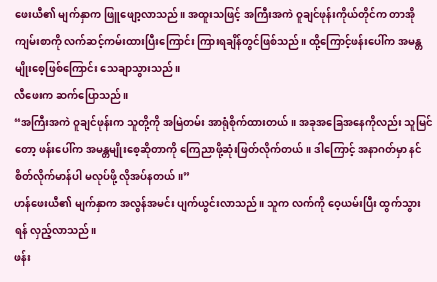ဖေးယီ၏ မျက်နှာက ဖြူဖျော့လာသည်။ အထူးသဖြင့် အကြီးအကဲ ဝူချင်ဖုန်းကိုယ်တိုင်က တာအိုကျမ်းစာကို လက်ဆင့်ကမ်းထားပြီးကြောင်း ကြားရချိန်တွင်ဖြစ်သည်။ ထို့ကြောင့်ဖန်းပေါ်က အမန္တမျိုးစေ့ဖြစ်ကြောင်း သေချာသွားသည်။
လီဖေးက ဆက်ပြောသည်။
“အကြီးအကဲ ဝူချင်ဖုန်းက သူတို့ကို အမြဲတမ်း အာရုံစိုက်ထားတယ်။ အခုအခြေအနေကိုလည်း သူမြင်တော့ ဖန်းပေါ်က အမန္တမျိုးစေ့ဆိုတာကို ကြေညာဖို့ဆုံးဖြတ်လိုက်တယ်။ ဒါကြောင့် အနာဂတ်မှာ နင်စိတ်လိုက်မာန်ပါ မလုပ်ဖို့ လိုအပ်နတယ်။”
ဟန်ဖေးယီ၏ မျက်နှာက အလွန်အမင်း ပျက်ယွင်းလာသည်။ သူက လက်ကို ဝေ့ယမ်းပြီး ထွက်သွားရန် လှည့်လာသည်။
ဖန်း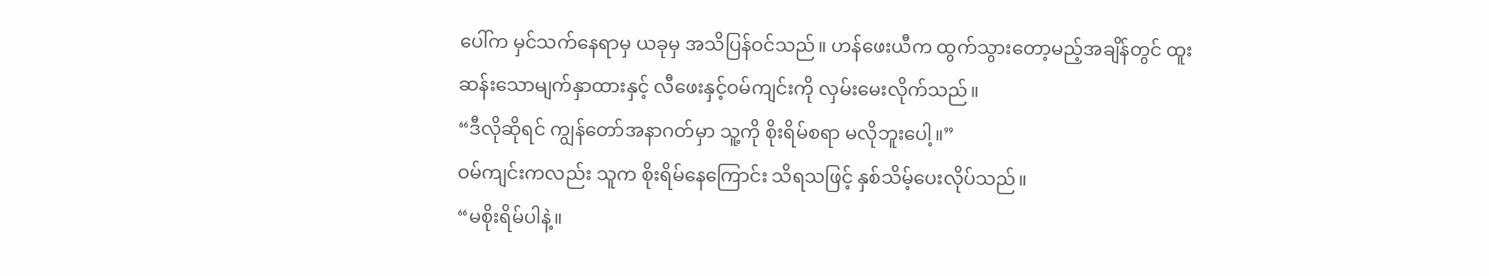ပေါ်က မှင်သက်နေရာမှ ယခုမှ အသိပြန်ဝင်သည်။ ဟန်ဖေးယီက ထွက်သွားတော့မည့်အချိန်တွင် ထူးဆန်းသောမျက်နှာထားနှင့် လီဖေးနှင့်ဝမ်ကျင်းကို လှမ်းမေးလိုက်သည်။
“ဒီလိုဆိုရင် ကျွန်တော်အနာဂတ်မှာ သူ့ကို စိုးရိမ်စရာ မလိုဘူးပေါ့။”
ဝမ်ကျင်းကလည်း သူက စိုးရိမ်နေကြောင်း သိရသဖြင့် နှစ်သိမ့်ပေးလိုပ်သည်။
“မစိုးရိမ်ပါနဲ့။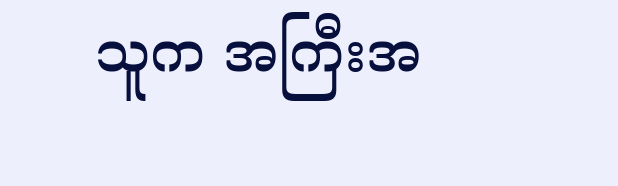သူက အကြီးအ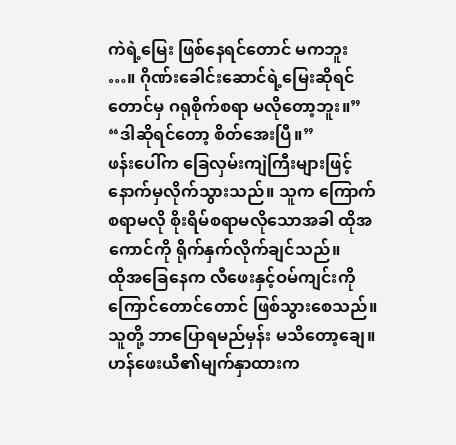ကဲရဲ့မြေး ဖြစ်နေရင်တောင် မကဘူး …။ ဂိုဏ်းခေါင်းဆောင်ရဲ့မြေးဆိုရင်တောင်မှ ဂရုစိုက်စရာ မလိုတော့ဘူး။”
“ဒါဆိုရင်တော့ စိတ်အေးပြီ။”
ဖန်းပေါ်က ခြေလှမ်းကျဲကြီးများဖြင့် နောက်မှလိုက်သွားသည်။ သူက ကြောက်စရာမလို စိုးရိမ်စရာမလိုသောအခါ ထိုအကောင်ကို ရိုက်နှက်လိုက်ချင်သည်။
ထိုအခြေနေက လီဖေးနှင့်ဝမ်ကျင်းကို ကြောင်တောင်တောင် ဖြစ်သွားစေသည်။ သူတို့ ဘာပြောရမည်မှန်း မသိတော့ချေ။
ဟန်ဖေးယီ၏မျက်နှာထားက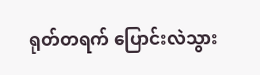ရုတ်တရက် ပြောင်းလဲသွား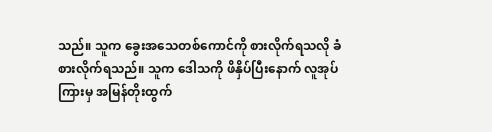သည်။ သူက ခွေးအသေတစ်ကောင်ကို စားလိုက်ရသလို ခံစားလိုက်ရသည်။ သူက ဒေါသကို ဖိနှိပ်ပြီးနောက် လူအုပ်ကြားမှ အမြန်တိုးထွက်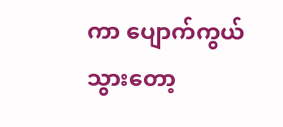ကာ ပျောက်ကွယ်သွားတော့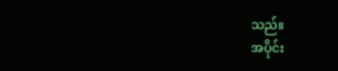သည်။
အပိုင်း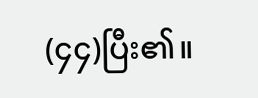(၄၄)ပြီး၏။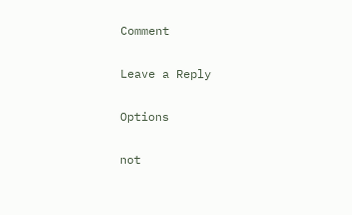Comment

Leave a Reply

Options

not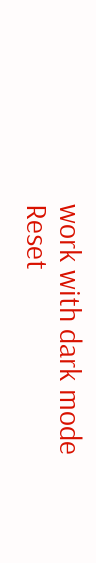work with dark mode
Reset